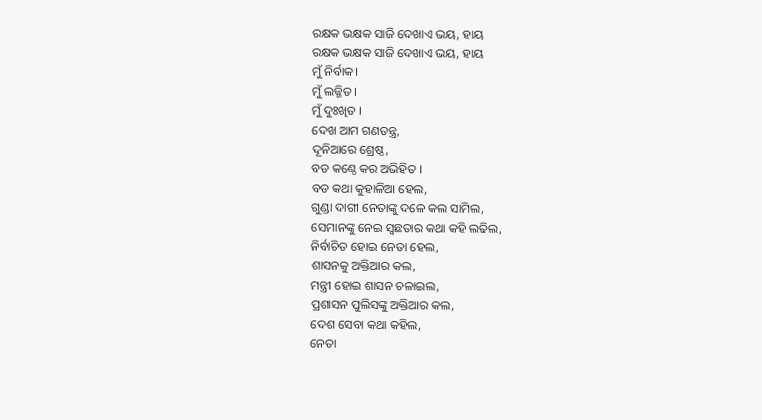ରକ୍ଷକ ଭକ୍ଷକ ସାଜି ଦେଖାଏ ଭୟ, ହାୟ
ରକ୍ଷକ ଭକ୍ଷକ ସାଜି ଦେଖାଏ ଭୟ, ହାୟ
ମୁଁ ନିର୍ବାକ।
ମୁଁ ଲଜ୍ଜିତ ।
ମୁଁ ଦୁଃଖିତ ।
ଦେଖ ଆମ ଗଣତନ୍ତ୍ର,
ଦୂନିଆରେ ଶ୍ରେଷ୍ଠ,
ବଡ କଣ୍ଠେ କର ଅଭିହିତ ।
ବଡ କଥା କୁହାଳିଆ ହେଲ,
ଗୁଣ୍ଡା ଦାଗୀ ନେତାଙ୍କୁ ଦଳେ କଲ ସାମିଲ,
ସେମାନଙ୍କୁ ନେଇ ସ୍ବଛତାର କଥା କହି ଲଢିଲ,
ନିର୍ବାଚିତ ହୋଇ ନେତା ହେଲ,
ଶାସନକୁ ଅକ୍ତିଆର କଲ,
ମନ୍ତ୍ରୀ ହୋଇ ଶାସନ ଚଳାଇଲ,
ପ୍ରଶାସନ ପୁଲିସଙ୍କୁ ଅକ୍ତିଆର କଲ,
ଦେଶ ସେବା କଥା କହିଲ,
ନେତା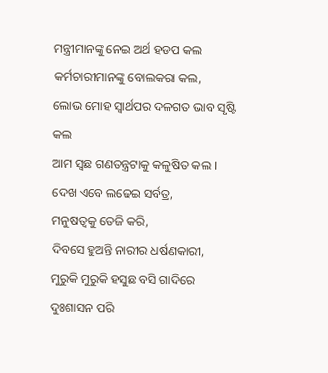ମନ୍ତ୍ରୀମାନଙ୍କୁ ନେଇ ଅର୍ଥ ହଡପ କଲ
କର୍ମଚାରୀମାନଙ୍କୁ ବୋଲକରା କଲ,
ଲୋଭ ମୋହ ସ୍ବାର୍ଥପର ଦଳଗତ ଭାବ ସୃଷ୍ଟି କଲ
ଆମ ସ୍ୱଛ ଗଣତନ୍ତ୍ରଟାକୁ କଳୁଷିତ କଲ ।
ଦେଖ ଏବେ ଲଢେଇ ସର୍ବତ୍ର,
ମନୁଷତ୍ୱକୁ ତେଜି କରି,
ଦିବସେ ହୁଅନ୍ତି ନାରୀର ଧର୍ଷଣକାରୀ,
ମୁରୁକି ମୁରୁକି ହସୁଛ ବସି ଗାଦିରେ
ଦୁଃଶାସନ ପରି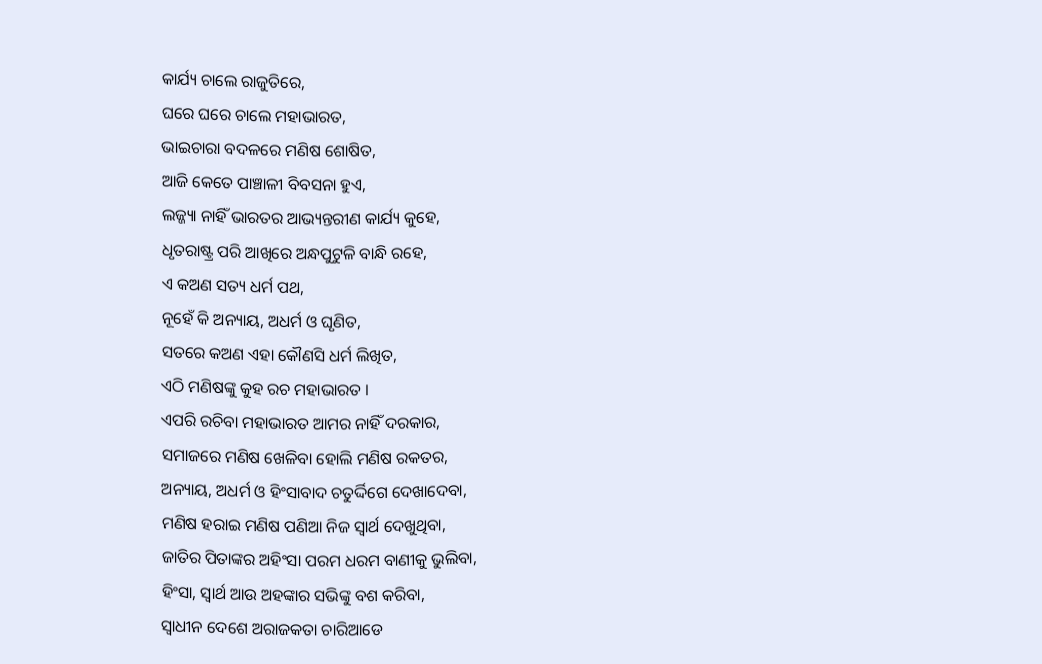କାର୍ଯ୍ୟ ଚାଲେ ରାଜୁତିରେ,
ଘରେ ଘରେ ଚାଲେ ମହାଭାରତ,
ଭାଇଚାରା ବଦଳରେ ମଣିଷ ଶୋଷିତ,
ଆଜି କେତେ ପାଞ୍ଚାଳୀ ବିବସନା ହୁଏ,
ଲଜ୍ଜ୍ୟା ନାହିଁ ଭାରତର ଆଭ୍ୟନ୍ତରୀଣ କାର୍ଯ୍ୟ କୁହେ,
ଧୃତରାଷ୍ଟ୍ର ପରି ଆଖିରେ ଅନ୍ଧପୁଟୁଳି ବାନ୍ଧି ରହେ,
ଏ କଅଣ ସତ୍ୟ ଧର୍ମ ପଥ,
ନୂହେଁ କି ଅନ୍ୟାୟ, ଅଧର୍ମ ଓ ଘୃଣିତ,
ସତରେ କଅଣ ଏହା କୌଣସି ଧର୍ମ ଲିଖିତ,
ଏଠି ମଣିଷଙ୍କୁ କୁହ ରଚ ମହାଭାରତ ।
ଏପରି ରଚିବା ମହାଭାରତ ଆମର ନାହିଁ ଦରକାର,
ସମାଜରେ ମଣିଷ ଖେଳିବା ହୋଲି ମଣିଷ ରକତର,
ଅନ୍ୟାୟ, ଅଧର୍ମ ଓ ହିଂସାବାଦ ଚତୁର୍ଦ୍ଦିଗେ ଦେଖାଦେବା,
ମଣିଷ ହରାଇ ମଣିଷ ପଣିଆ ନିଜ ସ୍ୱାର୍ଥ ଦେଖୁଥିବା,
ଜାତିର ପିତାଙ୍କର ଅହିଂସା ପରମ ଧରମ ବାଣୀକୁ ଭୁଲିବା,
ହିଂସା, ସ୍ୱାର୍ଥ ଆଉ ଅହଙ୍କାର ସଭିଙ୍କୁ ବଶ କରିବା,
ସ୍ୱାଧୀନ ଦେଶେ ଅରାଜକତା ଚାରିଆଡେ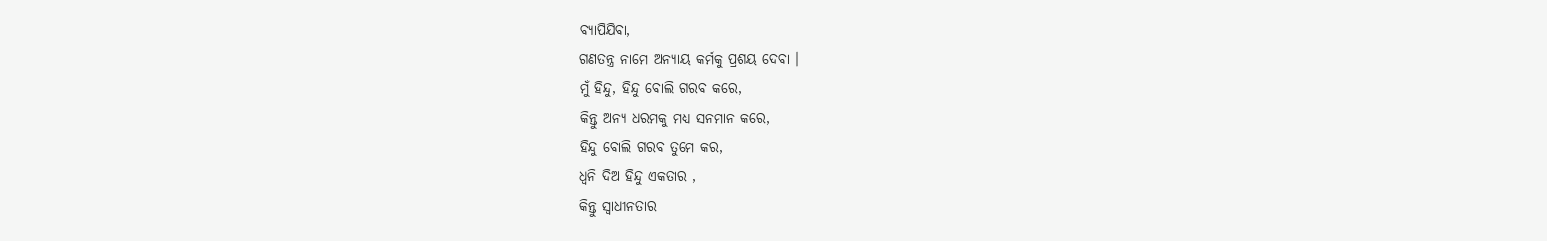ବ୍ୟାପିଯିବା,
ଗଣତନ୍ତ୍ର ନାମେ ଅନ୍ୟାୟ କର୍ମକୁ ପ୍ରଶୟ ଦେବା ।
ମୁଁ ହିନ୍ଦୁ, ହିନ୍ଦୁ ବୋଲି ଗରବ କରେ,
କିନ୍ତୁ ଅନ୍ୟ ଧରମକୁ ମଧ୍ୟ ସନମାନ କରେ,
ହିନ୍ଦୁ ବୋଲି ଗରବ ତୁମେ କର,
ଧ୍ୱନି ଦିଅ ହିନ୍ଦୁ ଏକତାର ,
କିନ୍ତୁ ସ୍ଵାଧୀନତାର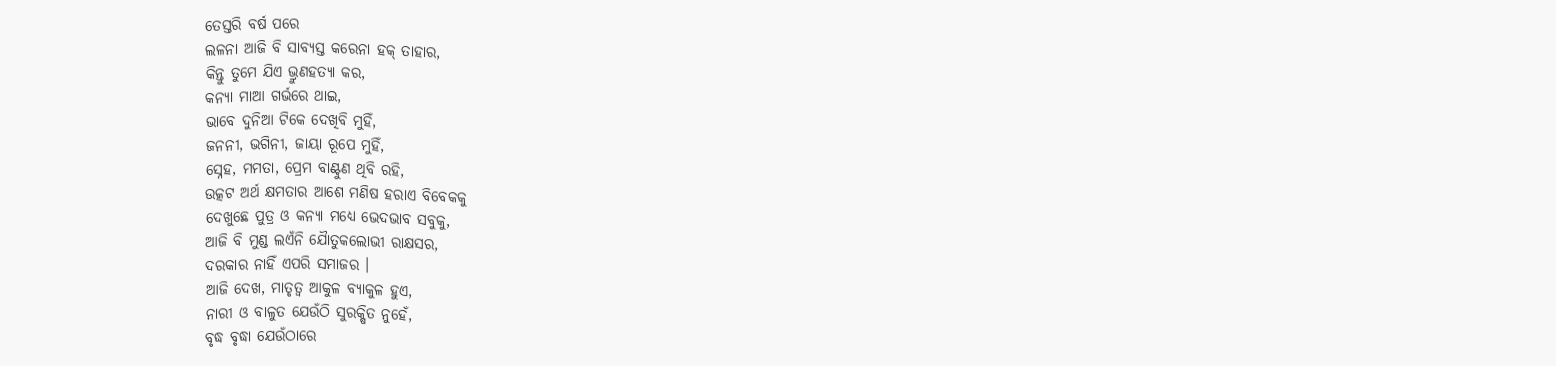ତେସ୍ତରି ବର୍ଷ ପରେ
ଲଳନା ଆଜି ବି ସାବ୍ୟସ୍ତ କରେନା ହକ୍ ତାହାର,
କିନ୍ତୁ ତୁମେ ଯିଏ ଭ୍ରୁଣହତ୍ୟା କର,
କନ୍ୟା ମାଆ ଗର୍ଭରେ ଥାଇ,
ଭାବେ ଦୁନିଆ ଟିକେ ଦେଖିବି ମୁହିଁ,
ଜନନୀ, ଭଗିନୀ, ଜାୟା ରୂପେ ମୁହିଁ,
ସ୍ନେହ, ମମତା, ପ୍ରେମ ବାଣ୍ଟୁଣ ଥିବି ରହି,
ଉତ୍କଟ ଅର୍ଥ କ୍ଷମତାର ଆଶେ ମଣିଷ ହରାଏ ବିବେକକୁ
ଦେଖୁଛେ ପୁତ୍ର ଓ କନ୍ୟା ମଧ୍ୟେ ଭେଦଭାବ ସବୁକୁ,
ଆଜି ବି ମୁଣ୍ଡ ଲଏଁନି ଯୈାତୁକଲୋଭୀ ରାକ୍ଷସର,
ଦରକାର ନାହିଁ ଏପରି ସମାଜର ।
ଆଜି ଦେଖ, ମାତୃତ୍ଵ ଆକୁଳ ବ୍ୟାକୁଳ ହୁଏ,
ନାରୀ ଓ ବାଳୁତ ଯେଉଁଠି ସୁରକ୍ଷିତ ନୁହେଁ,
ବୃଦ୍ଧ ବୃଦ୍ଧା ଯେଉଁଠାରେ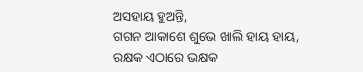ଅସହାୟ ହୁଅନ୍ତି,
ଗଗନ ଆକାଶେ ଶୁଭେ ଖାଲି ହାୟ ହାୟ,
ରକ୍ଷକ ଏଠାରେ ଭକ୍ଷକ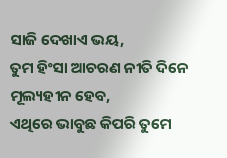ସାଜି ଦେଖାଏ ଭୟ,
ତୁମ ହିଂସା ଆଚରଣ ନୀତି ଦିନେ ମୂଲ୍ୟହୀନ ହେବ,
ଏଥିରେ ଭାବୁଛ କିପରି ତୁମେ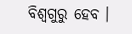ବିଶ୍ୱଗୁରୁ ହେବ ।